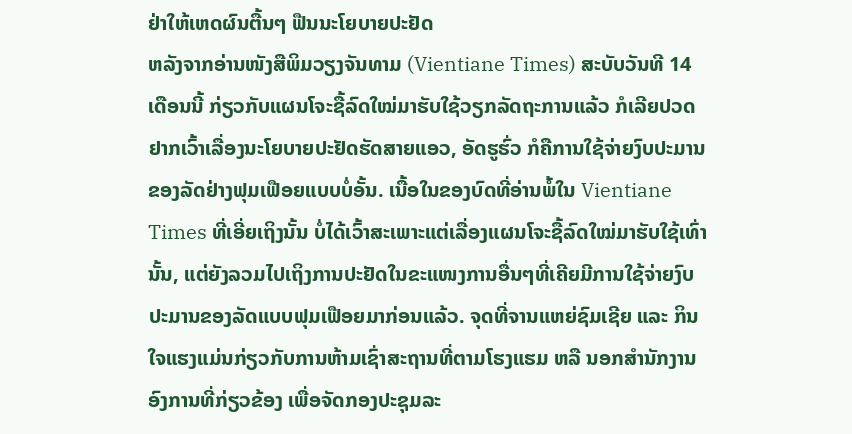ຢ່າໃຫ້ເຫດຜົນຕື້ນໆ ຟືນນະໂຍບາຍປະຢັດ
ຫລັງຈາກອ່ານໜັງສືພິມວຽງຈັນທາມ (Vientiane Times) ສະບັບວັນທີ 14 ເດືອນນີ້ ກ່ຽວກັບແຜນໂຈະຊື້ລົດໃໝ່ມາຮັບໃຊ້ວຽກລັດຖະການແລ້ວ ກໍເລີຍປວດຢາກເວົ້າເລື່ອງນະໂຍບາຍປະຢັດຮັດສາຍແອວ, ອັດຮູຮົ່ວ ກໍຄືການໃຊ້ຈ່າຍງົບປະມານຂອງລັດຢ່າງຟຸມເຟືອຍແບບບໍ່ອັ້ນ. ເນື້ອໃນຂອງບົດທີ່ອ່ານພໍ້ໃນ Vientiane Times ທີ່ເອີ່ຍເຖິງນັ້ນ ບໍ່ໄດ້ເວົ້າສະເພາະແຕ່ເລື່ອງແຜນໂຈະຊື້ລົດໃໝ່ມາຮັບໃຊ້ເທົ່ານັ້ນ, ແຕ່ຍັງລວມໄປເຖິງການປະຢັດໃນຂະແໜງການອື່ນໆທີ່ເຄີຍມີການໃຊ້ຈ່າຍງົບປະມານຂອງລັດແບບຟຸມເຟືອຍມາກ່ອນແລ້ວ. ຈຸດທີ່ຈານແຫຍ່ຊົມເຊີຍ ແລະ ກິນໃຈແຮງແມ່ນກ່ຽວກັບການຫ້າມເຊົ່າສະຖານທີ່ຕາມໂຮງແຮມ ຫລື ນອກສຳນັກງານອົງການທີ່ກ່ຽວຂ້ອງ ເພື່ອຈັດກອງປະຊຸມລະ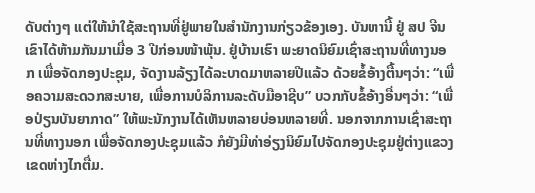ດັບຕ່າງໆ ແຕ່ໃຫ້ນຳໃຊ້ສະຖານທີ່ຢູ່ພາຍໃນສຳນັກງານກ່ຽວຂ້ອງເອງ. ບັນຫານີ້ ຢູ່ ສປ ຈີນ ເຂົາໄດ້ຫ້າມກັນມາເມື່ອ 3 ປີກ່ອນໜ້າພຸ້ນ. ຢູ່ບ້ານເຮົາ ພະຍາດນິຍົມເຊົ່າສະຖານທີ່ທາງນອກ ເພື່ອຈັດກອງປະຊຸມ, ຈັດງານລ້ຽງໄດ້ລະບາດມາຫລາຍປີແລ້ວ ດ້ວຍຂໍ້ອ້າງຕື້ນໆວ່າ: “ເພື່ອຄວາມສະດວກສະບາຍ, ເພື່ອການບໍລິການລະດັບມືອາຊີບ” ບວກກັບຂໍ້ອ້າງອື່ນໆວ່າ: “ເພື່ອປ່ຽນບັນຍາກາດ” ໃຫ້ພະນັກງານໄດ້ເຫັນຫລາຍບ່ອນຫລາຍທີ່. ນອກຈາກການເຊົ່າສະຖານທີ່ທາງນອກ ເພື່ອຈັດກອງປະຊຸມແລ້ວ ກໍຍັງມີທ່າອ່ຽງນິຍົມໄປຈັດກອງປະຊຸມຢູ່ຕ່າງແຂວງເຂດຫ່າງໄກຕື່ມ.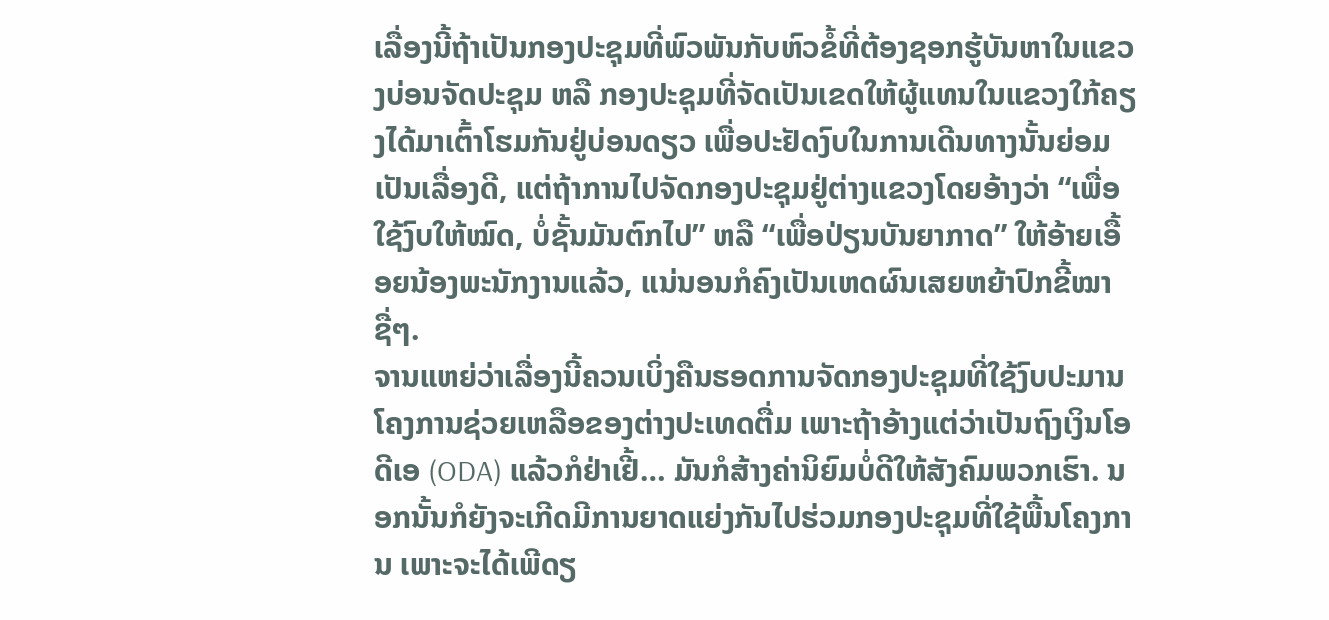ເລື່ອງນີ້ຖ້າເປັນກອງປະຊຸມທີ່ພົວພັນກັບຫົວຂໍ້ທີ່ຕ້ອງຊອກຮູ້ບັນຫາໃນແຂວງບ່ອນຈັດປະຊຸມ ຫລື ກອງປະຊຸມທີ່ຈັດເປັນເຂດໃຫ້ຜູ້ແທນໃນແຂວງໃກ້ຄຽງໄດ້ມາເຕົ້າໂຮມກັນຢູ່ບ່ອນດຽວ ເພື່ອປະຢັດງົບໃນການເດີນທາງນັ້ນຍ່ອມເປັນເລື່ອງດີ, ແຕ່ຖ້າການໄປຈັດກອງປະຊຸມຢູ່ຕ່າງແຂວງໂດຍອ້າງວ່າ “ເພື່ອໃຊ້ງົບໃຫ້ໝົດ, ບໍ່ຊັ້ນມັນຕົກໄປ” ຫລື “ເພື່ອປ່ຽນບັນຍາກາດ” ໃຫ້ອ້າຍເອື້ອຍນ້ອງພະນັກງານແລ້ວ, ແນ່ນອນກໍຄົງເປັນເຫດຜົນເສຍຫຍ້າປົກຂີ້ໝາຊື່ໆ.
ຈານແຫຍ່ວ່າເລື່ອງນີ້ຄວນເບິ່ງຄືນຮອດການຈັດກອງປະຊຸມທີ່ໃຊ້ງົບປະມານໂຄງການຊ່ວຍເຫລືອຂອງຕ່າງປະເທດຕື່ມ ເພາະຖ້າອ້າງແຕ່ວ່າເປັນຖົງເງິນໂອດີເອ (ODA) ແລ້ວກໍຢ່າເຢີ້… ມັນກໍສ້າງຄ່ານິຍົມບໍ່ດີໃຫ້ສັງຄົມພວກເຮົາ. ນອກນັ້ນກໍຍັງຈະເກີດມີການຍາດແຍ່ງກັນໄປຮ່ວມກອງປະຊຸມທີ່ໃຊ້ພື້ນໂຄງການ ເພາະຈະໄດ້ເພີດຽ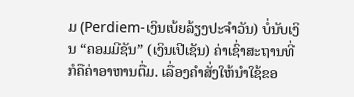ມ (Perdiem-ເງິນເບ້ຍລ້ຽງປະຈຳວັນ) ບໍ່ນັບເງິນ “ຄອມມີຊັນ” (ເງິນເປີເຊັນ) ຄ່າເຊົ່າສະຖານທີ່ ກໍຄືຄ່າອາຫານຕື່ມ. ເລື່ອງຄຳສັ່ງໃຫ້ນຳໃຊ້ຂອ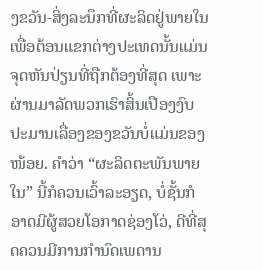ງຂວັນ-ສິ່ງລະນຶກທີ່ຜະລິດຢູ່ພາຍໃນ ເພື່ອຕ້ອນແຂກຕ່າງປະເທດນັ້ນແມ່ນຈຸດຫັນປ່ຽນທີ່ຖືກຕ້ອງທີ່ສຸດ ເພາະຜ່ານມາລັດພວກເຮົາສິ້ນເປືອງງົບປະມານເລື່ອງຂອງຂວັນບໍ່ແມ່ນຂອງໜ້ອຍ. ຄຳວ່າ “ຜະລິດຕະພັນພາຍໃນ” ນີ້ກໍຄວນເວົ້າລະອຽດ, ບໍ່ຊັ້ນກໍອາດມີຜູ້ສວຍໂອກາດຊ່ອງໂວ່, ດີທີ່ສຸດຄວນມີການກຳນົດເພດານ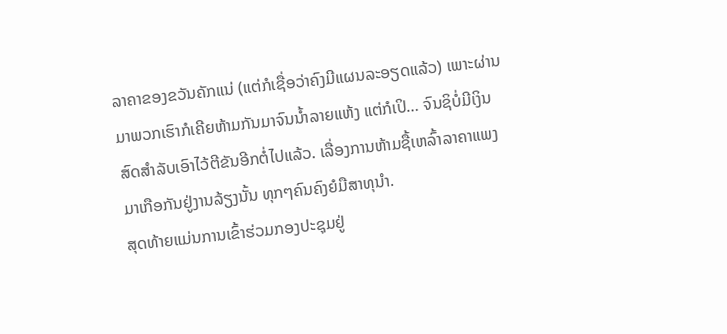ລາຄາຂອງຂວັນຄັກແນ່ (ແຕ່ກໍເຊື່ອວ່າຄົງມີແຜນລະອຽດແລ້ວ) ເພາະຜ່ານມາພວກເຮົາກໍເຄີຍຫ້າມກັນມາຈົນນ້ຳລາຍແຫ້ງ ແຕ່ກໍເປິ… ຈົນຊິບໍ່ມີເງິນສົດສຳລັບເອົາໄວ້ຕີຂັນອີກຕໍ່ໄປແລ້ວ. ເລື່ອງການຫ້າມຊື້ເຫລົ້າລາຄາແພງມາເກືອກັນຢູ່ງານລ້ຽງນັ້ນ ທຸກໆຄົນຄົງຍໍມືສາທຸນຳ.
ສຸດທ້າຍແມ່ນການເຂົ້າຮ່ວມກອງປະຊຸມຢູ່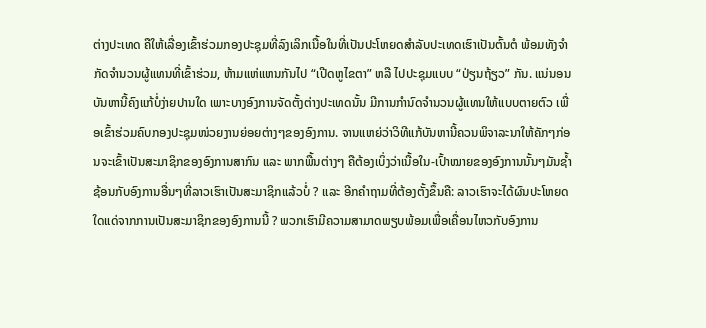ຕ່າງປະເທດ ຄືໃຫ້ເລື່ອງເຂົ້າຮ່ວມກອງປະຊຸມທີ່ລົງເລິກເນື້ອໃນທີ່ເປັນປະໂຫຍດສຳລັບປະເທດເຮົາເປັນຕົ້ນຕໍ ພ້ອມທັງຈຳກັດຈຳນວນຜູ້ແທນທີ່ເຂົ້າຮ່ວມ, ຫ້າມແຫ່ແຫນກັນໄປ “ເປີດຫູໄຂຕາ” ຫລື ໄປປະຊຸມແບບ “ປ່ຽນຖ້ຽວ” ກັນ. ແນ່ນອນບັນຫານີ້ຄົງແກ້ບໍ່ງ່າຍປານໃດ ເພາະບາງອົງການຈັດຕັ້ງຕ່າງປະເທດນັ້ນ ມີການກຳນົດຈຳນວນຜູ້ແທນໃຫ້ແບບຕາຍຕົວ ເພື່ອເຂົ້າຮ່ວມຄົບກອງປະຊຸມໜ່ວຍງານຍ່ອຍຕ່າງໆຂອງອົງການ. ຈານແຫຍ່ວ່າວິທີແກ້ບັນຫານີ້ຄວນພິຈາລະນາໃຫ້ຄັກໆກ່ອນຈະເຂົ້າເປັນສະມາຊິກຂອງອົງການສາກົນ ແລະ ພາກພື້ນຕ່າງໆ ຄືຕ້ອງເບິ່ງວ່າເນື້ອໃນ-ເປົ້າໝາຍຂອງອົງການນັ້ນໆມັນຊ້ຳຊ້ອນກັບອົງການອື່ນໆທີ່ລາວເຮົາເປັນສະມາຊິກແລ້ວບໍ່ ? ແລະ ອີກຄຳຖາມທີ່ຕ້ອງຕັ້ງຂຶ້ນຄື: ລາວເຮົາຈະໄດ້ຜົນປະໂຫຍດໃດແດ່ຈາກການເປັນສະມາຊິກຂອງອົງການນີ້ ? ພວກເຮົາມີຄວາມສາມາດພຽບພ້ອມເພື່ອເຄື່ອນໄຫວກັບອົງການ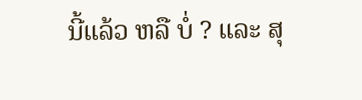ນີ້ແລ້ວ ຫລື ບໍ່ ? ແລະ ສຸ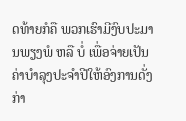ດທ້າຍກໍຄື ພວກເຮົາມີງົບປະມານພຽງພໍ ຫລື ບໍ່ ເພື່ອຈ່າຍເປັນຄ່າບຳລຸງປະຈຳປີໃຫ້ອົງການດັ່ງກ່າ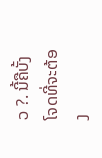ວ ?. ນີ້ຄືບັ້ງໂຈດທີ່ຈະຕ້ອງ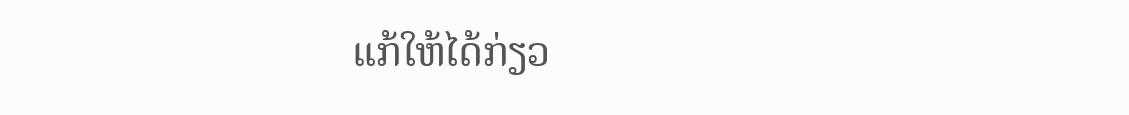ແກ້ໃຫ້ໄດ້ກ່ຽວ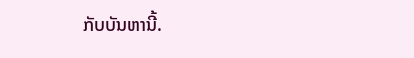ກັບບັນຫານີ້.